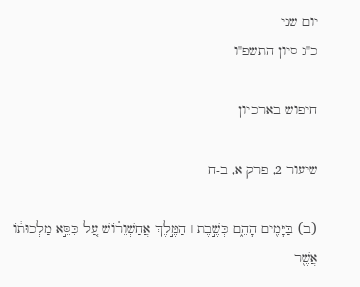יום שני
כ"ג סיון התשפ"ו

חיפוש בארכיון

שיעור 2, פרק א, ב-ח

(ב) בַּיָּמִ֖ים הָהֵ֑ם כְּשֶׁ֣בֶת ׀ הַמֶּ֣לֶךְ אֲחַשְׁוֵר֗וֹשׁ עַ֚ל כִּסֵּ֣א מַלְכוּת֔וֹ אֲשֶׁ֖ר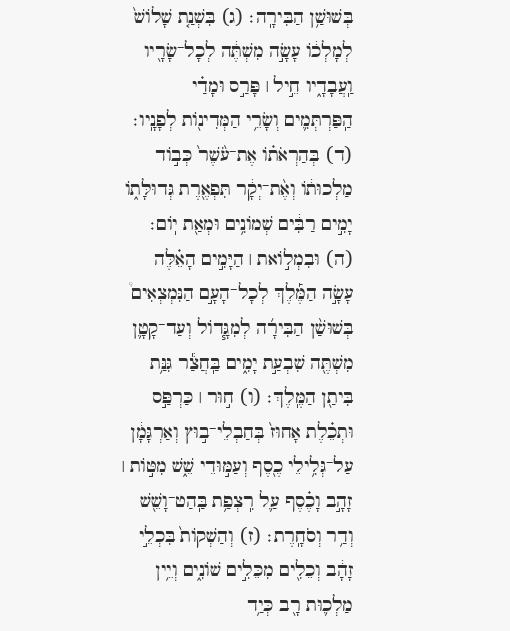בְּשׁוּשַׁ֥ן הַבִּירָֽה׃ (ג) בִּשְׁנַ֤ת שָׁלוֹשׁ֙ לְמָלְכ֔וֹ עָשָׂ֣ה מִשְׁתֶּ֔ה לְכָל־שָׂרָ֖יו וַֽעֲבָדָ֑יו חֵ֣יל ׀ פָּרַ֣ס וּמָדַ֗י הַֽפַּרְתְּמִ֛ים וְשָׂרֵ֥י הַמְּדִינ֖וֹת לְפָנָֽיו׃ (ד) בְּהַרְאֹת֗וֹ אֶת־עֹ֨שֶׁר֙ כְּב֣וֹד מַלְכוּת֔וֹ וְאֶ֨ת־יְקָ֔ר תִּפְאֶ֖רֶת גְּדוּלָּת֑וֹ יָמִ֣ים רַבִּ֔ים שְׁמוֹנִ֥ים וּמְאַ֖ת יֽוֹם׃ (ה) וּבִמְל֣וֹאת ׀ הַיָּמִ֣ים הָאֵ֗לֶּה עָשָׂ֣ה הַמֶּ֡לֶךְ לְכָל־הָעָ֣ם הַנִּמְצְאִים֩ בְּשׁוּשַׁ֨ן הַבִּירָ֜ה לְמִגָּ֧דוֹל וְעַד־קָטָ֛ן מִשְׁתֶּ֖ה שִׁבְעַ֣ת יָמִ֑ים בַּֽחֲצַ֕ר גִּנַּ֥ת בִּיתַ֖ן הַמֶּֽלֶךְ׃ (ו) ח֣וּר ׀ כַּרְפַּ֣ס וּתְכֵ֗לֶת אָחוּז֙ בְּחַבְלֵי־ב֣וּץ וְאַרְגָּמָ֔ן עַל־גְּלִ֥ילֵי כֶ֖סֶף וְעַמּ֣וּדֵי שֵׁ֑שׁ מִטּ֣וֹת ׀ זָהָ֣ב וָכֶ֗סֶף עַ֛ל רִֽצְפַ֥ת בַּֽהַט־וָשֵׁ֖שׁ וְדַ֥ר וְסֹחָֽרֶת׃ (ז) וְהַשְׁקוֹת֙ בִּכְלֵ֣י זָהָ֔ב וְכֵלִ֖ים מִכֵּלִ֣ים שׁוֹנִ֑ים וְיֵ֥ין מַלְכ֛וּת רָ֖ב כְּיַ֥ד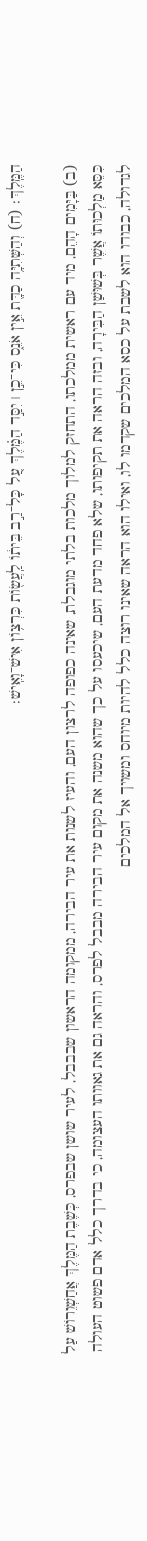הַמֶּֽלֶךְ׃ (ח) וְהַשְּׁתִיָּ֥ה כַדָּ֖ת אֵ֣ין אֹנֵ֑ס כִּי־כֵ֣ן ׀ יִסַּ֣ד הַמֶּ֗לֶךְ עַ֚ל כָּל־רַ֣ב בֵּית֔וֹ לַֽעֲשׂ֖וֹת כִּרְצ֥וֹן אִישׁ־וָאִֽישׁ׃

(ב) בַּיָּמִים הָהֵם, מיד עם ראשית ממלכתו, התחזק למלוך מלכות בלתי מוגבלת, שאינה כפופה לרצון העם, והעיז לשנות את עיר הבירה, ממקומה הראשון שבבבל, לעיר שושן שבפרס, כְּשֶׁבֶת הַמֶּלֶךְ אֲחַשְׁוֵרוֹשׁ עַל כִּסֵּא מַלְכוּתוֹ אֲשֶׁר בְּשׁוּשַׁן הַבִּירָה, ובזה הראה את תקיפותו, שלא פחד מדעת העם, שיכעסו על כך שהוא משנה את מקום עיר הבירה מבבל לפרס, והראה גם את גאוותו העצומה, כי בדרך כלל אדם פשוט העולה לגדולה, כבודו הוא לשבת על כסא המלכים שקדמו לו, ואילו הוא הראה שאינו רוצה כלל להיות מיוחס ומשויך אל המלכים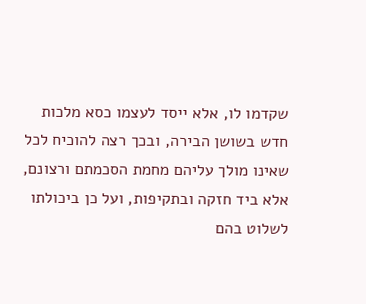שקדמו לו, אלא ייסד לעצמו כסא מלכות חדש בשושן הבירה, ובכך רצה להוכיח לכל שאינו מולך עליהם מחמת הסכמתם ורצונם, אלא ביד חזקה ובתקיפות, ועל כן ביכולתו לשלוט בהם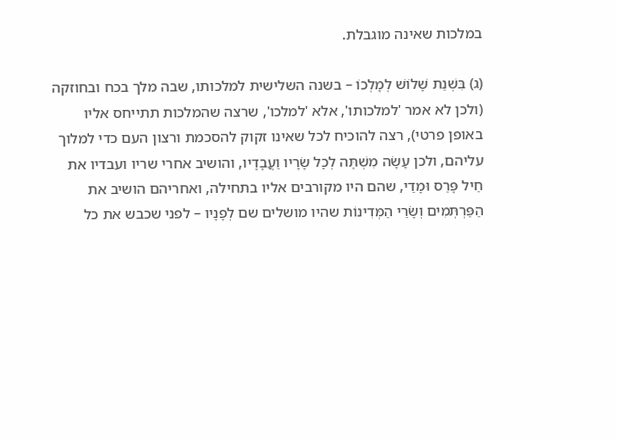במלכות שאינה מוגבלת.

(ג) בִּשְׁנַת שָׁלוֹשׁ לְמָלְכוֹ – בשנה השלישית למלכותו, שבה מלך בכח ובחוזקה (ולכן לא אמר 'למלכותו', אלא 'למלכו', שרצה שהמלכות תתייחס אליו באופן פרטי), רצה להוכיח לכל שאינו זקוק להסכמת ורצון העם כדי למלוך עליהם, ולכן עָשָׂה מִשְׁתֶּה לְכָל שָׂרָיו וַעֲבָדָיו, והושיב אחרי שריו ועבדיו את חֵיל פָּרַס וּמָדַי, שהם היו מקורבים אליו בתחילה, ואחריהם הושיב את הַפַּרְתְּמִים וְשָׂרֵי הַמְּדִינוֹת שהיו מושלים שם לְפָנָיו – לפני שכבש את כל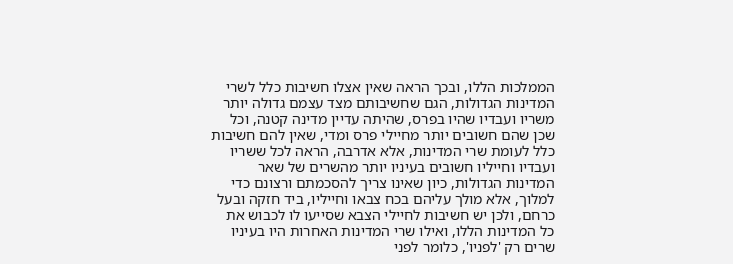הממלכות הללו, ובכך הראה שאין אצלו חשיבות כלל לשרי המדינות הגדולות, הגם שחשיבותם מצד עצמם גדולה יותר משריו ועבדיו שהיו בפרס, שהיתה עדיין מדינה קטנה, וכל שכן שהם חשובים יותר מחיילי פרס ומדי, שאין להם חשיבות כלל לעומת שרי המדינות, אלא אדרבה, הראה לכל ששריו ועבדיו וחייליו חשובים בעיניו יותר מהשרים של שאר המדינות הגדולות, כיון שאינו צריך להסכמתם ורצונם כדי למלוך, אלא מולך עליהם בכח צבאו וחייליו, ביד חזקה ובעל כרחם, ולכן יש חשיבות לחיילי הצבא שסייעו לו לכבוש את כל המדינות הללו, ואילו שרי המדינות האחרות היו בעיניו שרים רק 'לפניו', כלומר לפני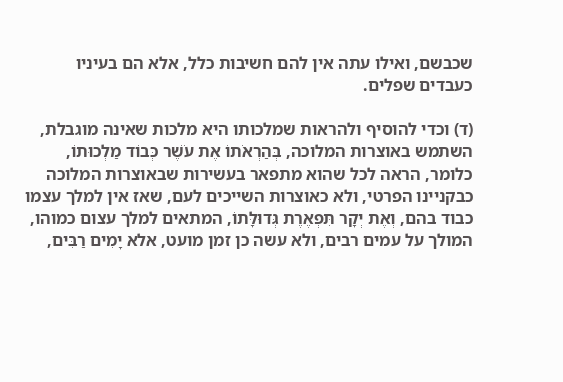שכבשם, ואילו עתה אין להם חשיבות כלל, אלא הם בעיניו כעבדים שפלים.

(ד) וכדי להוסיף ולהראות שמלכותו היא מלכות שאינה מוגבלת, השתמש באוצרות המלוכה, בְּהַרְאֹתוֹ אֶת עֹשֶׁר כְּבוֹד מַלְכוּתוֹ, כלומר, הראה לכל שהוא מתפאר בעשירות שבאוצרות המלוכה כבקניינו הפרטי, ולא כאוצרות השייכים לעם, שאז אין למלך עצמו כבוד בהם, וְאֶת יְקָר תִּפְאֶרֶת גְּדוּלָּתוֹ, המתאים למלך עצום כמוהו, המולך על עמים רבים, ולא עשה כן זמן מועט, אלא יָמִים רַבִּים,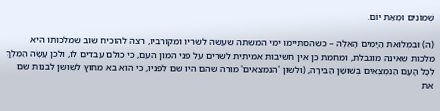שְׁמוֹנִים וּמְאַת יוֹם.

(ה) וּבִמְלוֹאת הַיָּמִים הָאֵלֶּה – כשהסתיימו ימי המשתה שעשה לשריו ומקורביו, רצה להוכיח שוב שמלכותו היא מלכות שאינה מוגבלת, ומחמת כן אין חשיבות אמיתית לשרים על פני המון העם, כי כולם עבדים לו, ולכן עָשָׂה הַמֶּלֶךְ לְכָל הָעָם הַנִּמְצְאִים בְּשׁוּשַׁן הַבִּירָה, (ולשון 'הנמצאים' מורה שהם היו שם לפניו, כי הוא בא מחוץ לשושן לבנות שם את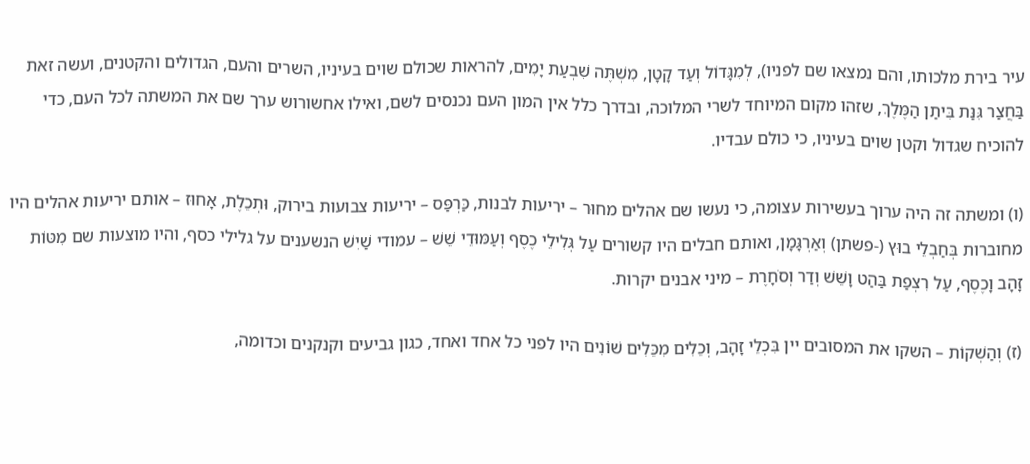עיר בירת מלכותו, והם נמצאו שם לפניו), לְמִגָּדוֹל וְעַד קָטָן, מִשְׁתֶּה שִׁבְעַת יָמִים, להראות שכולם שוים בעיניו, השרים והעם, הגדולים והקטנים, ועשה זאת בַּחֲצַר גִּנַּת בִּיתַן הַמֶּלֶךְ, שזהו מקום המיוחד לשרי המלוכה, ובדרך כלל אין המון העם נכנסים לשם, ואילו אחשורוש ערך שם את המשתה לכל העם, כדי להוכיח שגדול וקטן שוים בעיניו, כי כולם עבדיו.

(ו) ומשתה זה היה ערוך בעשירות עצומה, כי נעשו שם אהלים מחוּר – יריעות לבנות, כַּרְפַּס – יריעות צבועות בירוק, וּתְכֵלֶת, אָחוּז – אותם יריעות אהלים היו מחוברות בְּחַבְלֵי בוּץ (-פשתן) וְאַרְגָּמָן, ואותם חבלים היו קשורים עַל גְּלִילֵי כֶסֶף וְעַמּוּדֵי שֵׁשׁ – עמודי שַׁיִשׁ הנשענים על גלילי כסף, והיו מוצעות שם מִטּוֹת זָהָב וָכֶסֶף, עַל רִצְפַת בַּהַט וָשֵׁשׁ וְדַר וְסֹחָרֶת – מיני אבנים יקרות.

(ז) וְהַשְׁקוֹת – השקו את המסובים יין בִּכְלֵי זָהָב, וְכֵלִים מִכֵּלִים שׁוֹנִים היו לפני כל אחד ואחד, כגון גביעים וקנקנים וכדומה,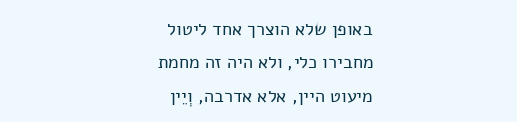באופן שלא הוצרך אחד ליטול מחבירו כלי, ולא היה זה מחמת מיעוט היין, אלא אדרבה, וְיֵין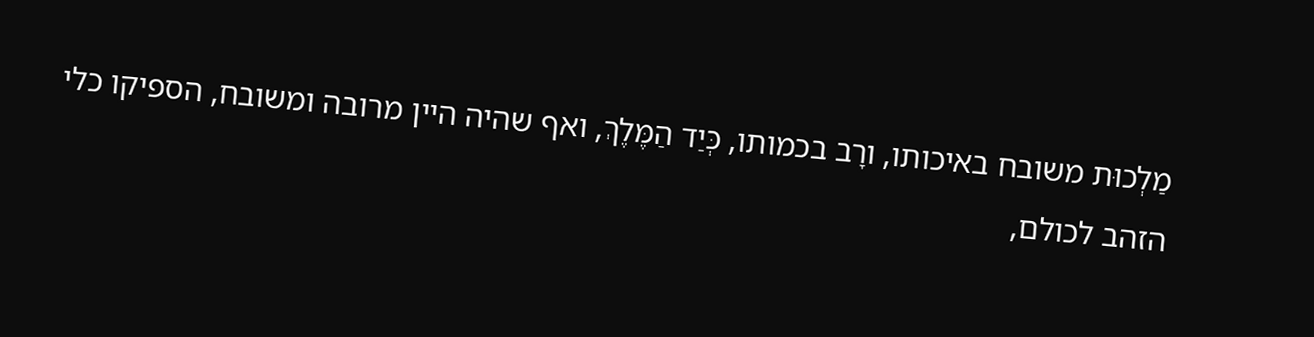מַלְכוּת משובח באיכותו, ורָב בכמותו, כְּיַד הַמֶּלֶךְ, ואף שהיה היין מרובה ומשובח, הספיקו כלי הזהב לכולם,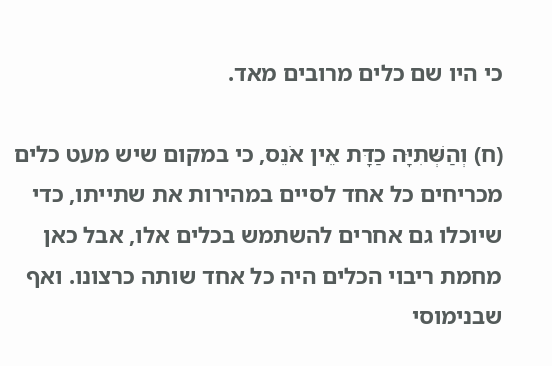כי היו שם כלים מרובים מאד.

(ח) וְהַשְּׁתִיָּה כַדָּת אֵין אֹנֵס, כי במקום שיש מעט כלים מכריחים כל אחד לסיים במהירות את שתייתו, כדי שיוכלו גם אחרים להשתמש בכלים אלו, אבל כאן מחמת ריבוי הכלים היה כל אחד שותה כרצונו. ואף שבנימוסי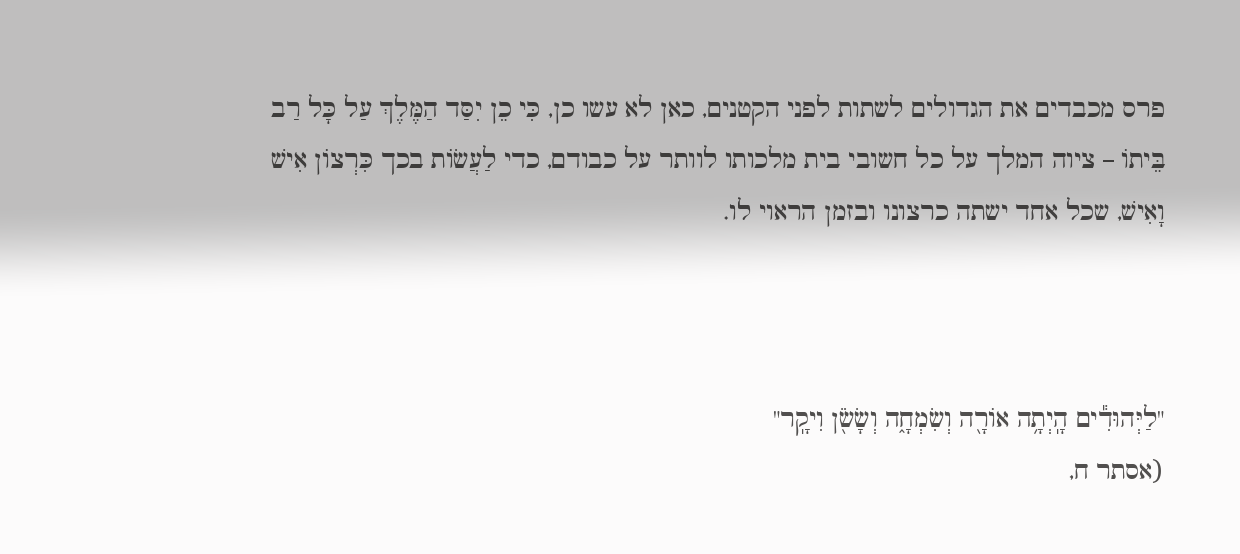פרס מכבדים את הגדולים לשתות לפני הקטנים, כאן לא עשו כן, כִּי כֵן יִסַּד הַמֶּלֶךְ עַל כָּל רַב בֵּיתוֹ – ציוה המלך על כל חשובי בית מלכותו לוותר על כבודם, כדי לַעֲשׂוֹת בכך כִּרְצוֹן אִישׁ וָאִישׁ, שכל אחד ישתה כרצונו ובזמן הראוי לו.



"לַיְּהוּדִ֕ים הָֽיְתָ֥ה אוֹרָ֖ה וְשִׂמְחָ֑ה וְשָׂשֹׂ֖ן וִיקָֽר"
(אסתר ח,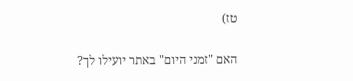טז)

האם "זמני היום" באתר יועילו לך?